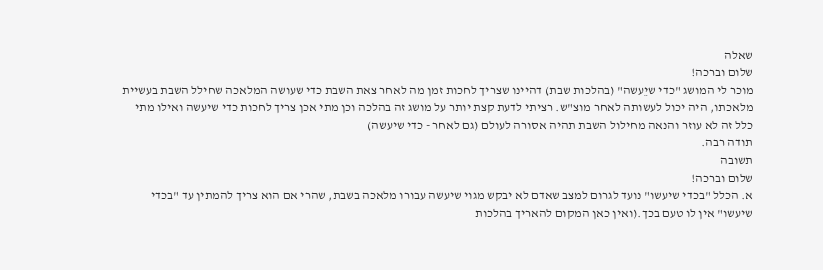שאלה
שלום וברכה!
מוכר לי המושג "כדי שיֵעשה" (בהלכות שבת) דהיינו שצריך לחכות זמן מה לאחר צאת השבת כדי שעושה המלאכה שחילל השבת בעשיית מלאכתו, היה יכול לעשותה לאחר מוצ"ש. רציתי לדעת קצת יותר על מושג זה בהלכה וכן מתי אכן צריך לחכות כדי שיעשה ואילו מתי כלל זה לא עוזר והנאה מחילול השבת תהיה אסורה לעולם (גם לאחר - כדי שיעשה)
תודה רבה.
תשובה
שלום וברכה!
א. הכלל "בכדי שיעשו" נועד לגרום למצב שאדם לא יבקש מגוי שיעשה עבורו מלאכה בשבת, שהרי אם הוא צריך להמתין עד "בכדי שיעשו" אין לו טעם בכך.(ואין כאן המקום להאריך בהלכות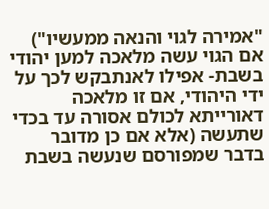"אמירה לגוי והנאה ממעשיו") אם הגוי עשה מלאכה למען יהודי בשבת- אפילו לאנתבקש לכך על ידי היהודי, אם זו מלאכה דאורייתא לכולם אסורה עד בכדי שתעשה (אלא אם כן מדובר בדבר שמפורסם שנעשה בשבת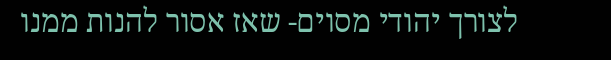לצורך יהודי מסוים- שאז אסור להנות ממנו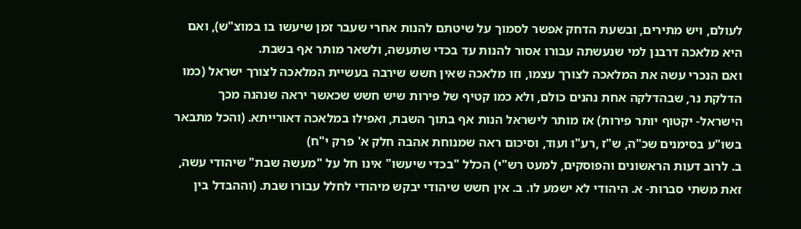לעולם, ויש מתירים, ובשעת הדחק אפשר לסמוך על שיטתם להנות אחרי שעבר זמן שיעשו בו במוצ"ש), ואם היא מלאכה דרבנן למי שנעשתה עבורו אסור להנות עד בכדי שתעשה, ולשאר מותר אף בשבת.
ואם הנכרי עשה את המלאכה לצורך עצמו, וזו מלאכה שאין חשש שירבה בעשיית המלאכה לצורך ישראל (כמו הדלקת נר, שבהדלקה אחת נהנים כולם, ולא כמו קטיף של פירות שיש חשש שכאשר יראה שנהנה מכך הישראל- יקטוף יותר פירות) אז מותר לישראל הנות אף בתוך השבת, ואפילו במלאכה דאורייתא. (והכל מתבאר בשו"ע בסימנים שכ"ה, ש"ז ,רע"ו ועוד, וסיכום ראה שמנוחת אהבה חלק א' פרק י"ח)
ב. לרוב דעות הראשונים והפוסקים, למעט רש"י) הכלל "בכדי שיעשו" אינו חל על "מעשה שבת" שיהודי עשה, זאת משתי סברות- א. היהודי לא ישמע לו. ב. אין חשש שיהודי יבקש מיהודי לחלל עבורו שבת. (וההבדל בין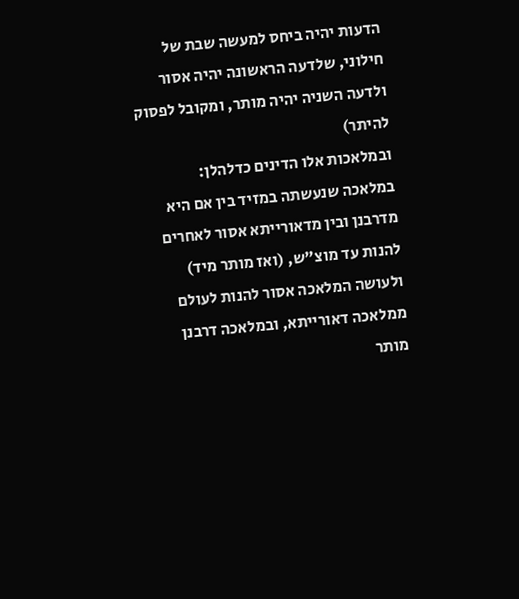הדעות יהיה ביחס למעשה שבת של חילוני, שלדעה הראשונה יהיה אסור ולדעה השניה יהיה מותר, ומקובל לפסוק להיתר)
ובמלאכות אלו הדינים כדלהלן:
במלאכה שנעשתה במזיד בין אם היא מדרבנן ובין מדאורייתא אסור לאחרים להנות עד מוצ"ש, (ואז מותר מיד) ולעושה המלאכה אסור להנות לעולם ממלאכה דאורייתא, ובמלאכה דרבנן מותר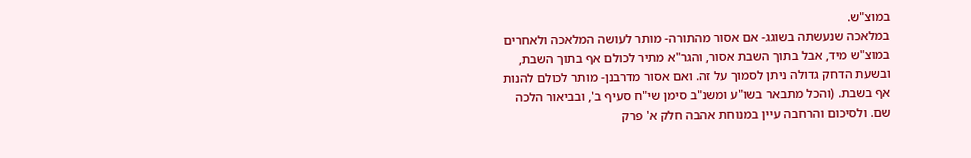במוצ"ש.
במלאכה שנעשתה בשוגג- אם אסור מהתורה- מותר לעושה המלאכה ולאחרים במוצ"ש מיד, אבל בתוך השבת אסור, והגר"א מתיר לכולם אף בתוך השבת, ובשעת הדחק גדולה ניתן לסמוך על זה. ואם אסור מדרבנן- מותר לכולם להנות אף בשבת. (והכל מתבאר בשו"ע ומשנ"ב סימן שי"ח סעיף ב', ובביאור הלכה שם. ולסיכום והרחבה עיין במנוחת אהבה חלק א' פרק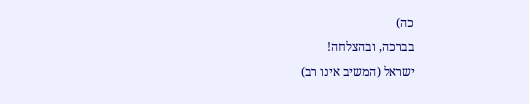כה)
בברכה, ובהצלחה!
ישראל (המשיב אינו רב)